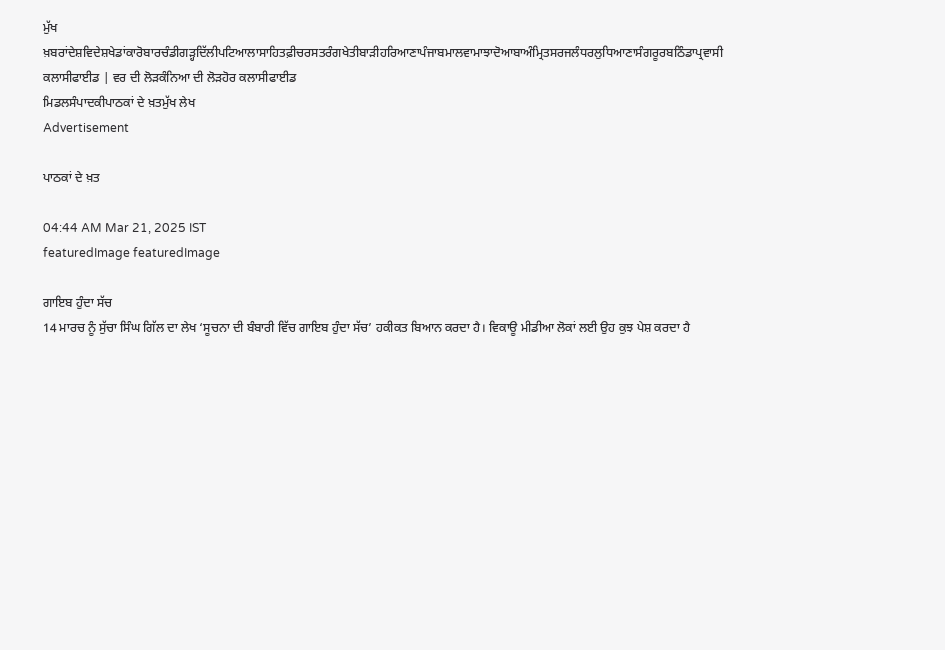ਮੁੱਖ ਖ਼ਬਰਾਂਦੇਸ਼ਵਿਦੇਸ਼ਖੇਡਾਂਕਾਰੋਬਾਰਚੰਡੀਗੜ੍ਹਦਿੱਲੀਪਟਿਆਲਾਸਾਹਿਤਫ਼ੀਚਰਸਤਰੰਗਖੇਤੀਬਾੜੀਹਰਿਆਣਾਪੰਜਾਬਮਾਲਵਾਮਾਝਾਦੋਆਬਾਅੰਮ੍ਰਿਤਸਰਜਲੰਧਰਲੁਧਿਆਣਾਸੰਗਰੂਰਬਠਿੰਡਾਪ੍ਰਵਾਸੀ
ਕਲਾਸੀਫਾਈਡ | ਵਰ ਦੀ ਲੋੜਕੰਨਿਆ ਦੀ ਲੋੜਹੋਰ ਕਲਾਸੀਫਾਈਡ
ਮਿਡਲਸੰਪਾਦਕੀਪਾਠਕਾਂ ਦੇ ਖ਼ਤਮੁੱਖ ਲੇਖ
Advertisement

ਪਾਠਕਾਂ ਦੇ ਖ਼ਤ

04:44 AM Mar 21, 2025 IST
featuredImage featuredImage

ਗਾਇਬ ਹੁੰਦਾ ਸੱਚ
14 ਮਾਰਚ ਨੂੰ ਸੁੱਚਾ ਸਿੰਘ ਗਿੱਲ ਦਾ ਲੇਖ ‘ਸੂਚਨਾ ਦੀ ਬੰਬਾਰੀ ਵਿੱਚ ਗਾਇਬ ਹੁੰਦਾ ਸੱਚ’ ਹਕੀਕਤ ਬਿਆਨ ਕਰਦਾ ਹੈ। ਵਿਕਾਊ ਮੀਡੀਆ ਲੋਕਾਂ ਲਈ ਉਹ ਕੁਝ ਪੇਸ਼ ਕਰਦਾ ਹੈ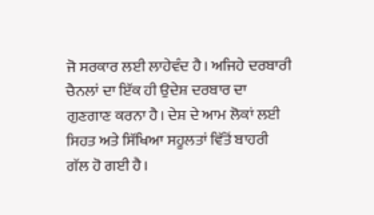ਜੋ ਸਰਕਾਰ ਲਈ ਲਾਹੇਵੰਦ ਹੈ। ਅਜਿਹੇ ਦਰਬਾਰੀ ਚੈਨਲਾਂ ਦਾ ਇੱਕ ਹੀ ਉਦੇਸ਼ ਦਰਬਾਰ ਦਾ ਗੁਣਗਾਣ ਕਰਨਾ ਹੈ। ਦੇਸ਼ ਦੇ ਆਮ ਲੋਕਾਂ ਲਈ ਸਿਹਤ ਅਤੇ ਸਿੱਖਿਆ ਸਹੂਲਤਾਂ ਵਿੱਤੋਂ ਬਾਹਰੀ ਗੱਲ ਹੋ ਗਈ ਹੈ।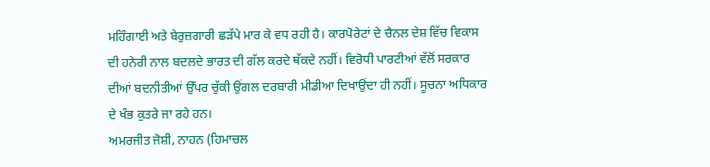ਮਹਿੰਗਾਈ ਅਤੇ ਬੇਰੁਜ਼ਗਾਰੀ ਛੜੱਪੇ ਮਾਰ ਕੇ ਵਧ ਰਹੀ ਹੈ। ਕਾਰਪੋਰੇਟਾਂ ਦੇ ਚੈਨਲ ਦੇਸ਼ ਵਿੱਚ ਵਿਕਾਸ ਦੀ ਹਨੇਰੀ ਨਾਲ ਬਦਲਦੇ ਭਾਰਤ ਦੀ ਗੱਲ ਕਰਦੇ ਥੱਕਦੇ ਨਹੀਂ। ਵਿਰੋਧੀ ਪਾਰਟੀਆਂ ਵੱਲੋਂ ਸਰਕਾਰ ਦੀਆਂ ਬਦਨੀਤੀਆਂ ਉੱਪਰ ਚੁੱਕੀ ਉਂਗਲ ਦਰਬਾਰੀ ਮੀਡੀਆ ਦਿਖਾਉਂਦਾ ਹੀ ਨਹੀਂ। ਸੂਚਨਾ ਅਧਿਕਾਰ ਦੇ ਖੰਭ ਕੁਤਰੇ ਜਾ ਰਹੇ ਹਨ।
ਅਮਰਜੀਤ ਜੋਸ਼ੀ, ਨਾਹਨ (ਹਿਮਾਚਲ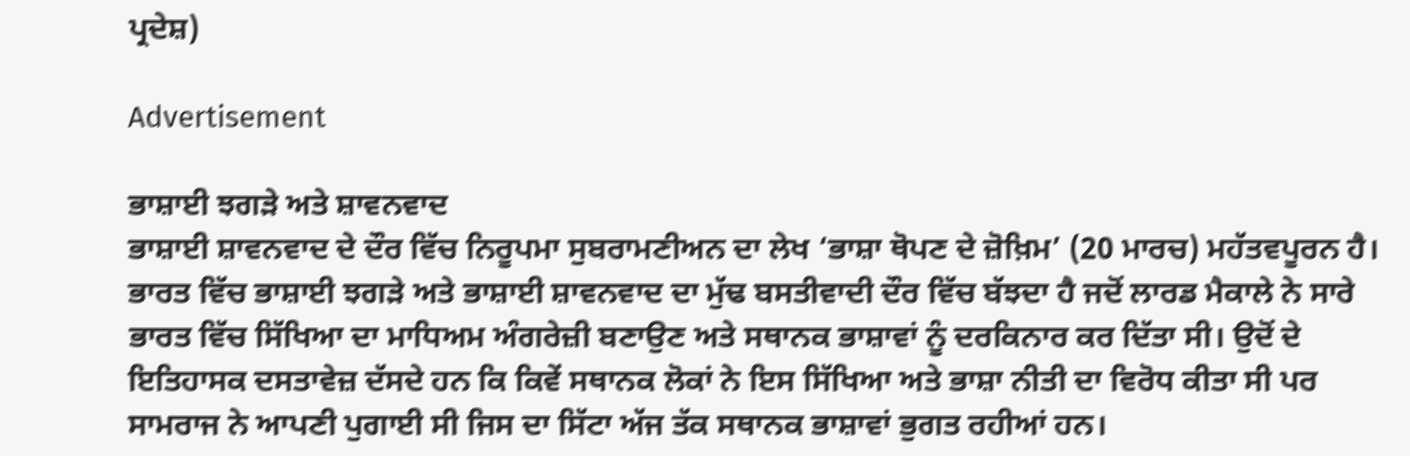ਪ੍ਰਦੇਸ਼)

Advertisement

ਭਾਸ਼ਾਈ ਝਗੜੇ ਅਤੇ ਸ਼ਾਵਨਵਾਦ
ਭਾਸ਼ਾਈ ਸ਼ਾਵਨਵਾਦ ਦੇ ਦੌਰ ਵਿੱਚ ਨਿਰੂਪਮਾ ਸੁਬਰਾਮਣੀਅਨ ਦਾ ਲੇਖ ‘ਭਾਸ਼ਾ ਥੋਪਣ ਦੇ ਜ਼ੋਖ਼ਿਮ’ (20 ਮਾਰਚ) ਮਹੱਤਵਪੂਰਨ ਹੈ। ਭਾਰਤ ਵਿੱਚ ਭਾਸ਼ਾਈ ਝਗੜੇ ਅਤੇ ਭਾਸ਼ਾਈ ਸ਼ਾਵਨਵਾਦ ਦਾ ਮੁੱਢ ਬਸਤੀਵਾਦੀ ਦੌਰ ਵਿੱਚ ਬੱਝਦਾ ਹੈ ਜਦੋਂ ਲਾਰਡ ਮੈਕਾਲੇ ਨੇ ਸਾਰੇ ਭਾਰਤ ਵਿੱਚ ਸਿੱਖਿਆ ਦਾ ਮਾਧਿਅਮ ਅੰਗਰੇਜ਼ੀ ਬਣਾਉਣ ਅਤੇ ਸਥਾਨਕ ਭਾਸ਼ਾਵਾਂ ਨੂੰ ਦਰਕਿਨਾਰ ਕਰ ਦਿੱਤਾ ਸੀ। ਉਦੋਂ ਦੇ ਇਤਿਹਾਸਕ ਦਸਤਾਵੇਜ਼ ਦੱਸਦੇ ਹਨ ਕਿ ਕਿਵੇਂ ਸਥਾਨਕ ਲੋਕਾਂ ਨੇ ਇਸ ਸਿੱਖਿਆ ਅਤੇ ਭਾਸ਼ਾ ਨੀਤੀ ਦਾ ਵਿਰੋਧ ਕੀਤਾ ਸੀ ਪਰ ਸਾਮਰਾਜ ਨੇ ਆਪਣੀ ਪੁਗਾਈ ਸੀ ਜਿਸ ਦਾ ਸਿੱਟਾ ਅੱਜ ਤੱਕ ਸਥਾਨਕ ਭਾਸ਼ਾਵਾਂ ਭੁਗਤ ਰਹੀਆਂ ਹਨ।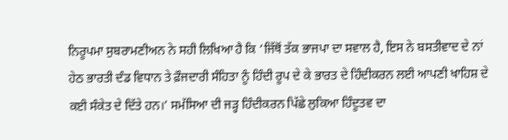ਨਿਰੂਪਮਾ ਸੁਬਰਾਮਣੀਅਨ ਨੇ ਸਹੀ ਲਿਖਿਆ ਹੈ ਕਿ ‘ਜਿੱਥੋਂ ਤੱਕ ਭਾਜਪਾ ਦਾ ਸਵਾਲ ਹੈ, ਇਸ ਨੇ ਬਸਤੀਵਾਦ ਦੇ ਨਾਂ ਹੇਠ ਭਾਰਤੀ ਦੰਡ ਵਿਧਾਨ ਤੇ ਫ਼ੌਜਦਾਰੀ ਸੰਹਿਤਾ ਨੂੰ ਹਿੰਦੀ ਰੂਪ ਦੇ ਕੇ ਭਾਰਤ ਦੇ ਹਿੰਦੀਕਰਨ ਲਈ ਆਪਣੀ ਖਾਹਿਸ਼ ਦੇ ਕਈ ਸੰਕੇਤ ਦੇ ਦਿੱਤੇ ਹਨ।’ ਸਮੱਸਿਆ ਦੀ ਜੜ੍ਹ ਹਿੰਦੀਕਰਨ ਪਿੱਛੇ ਲੁਕਿਆ ਹਿੰਦੂਤਵ ਦਾ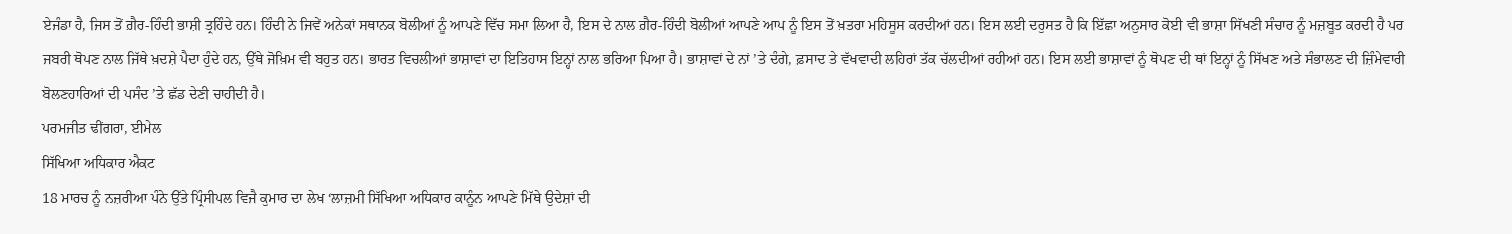ਏਜੰਡਾ ਹੈ, ਜਿਸ ਤੋਂ ਗ਼ੈਰ-ਹਿੰਦੀ ਭਾਸ਼ੀ ਤ੍ਰਹਿੰਦੇ ਹਨ। ਹਿੰਦੀ ਨੇ ਜਿਵੇਂ ਅਨੇਕਾਂ ਸਥਾਨਕ ਬੋਲੀਆਂ ਨੂੰ ਆਪਣੇ ਵਿੱਚ ਸਮਾ ਲਿਆ ਹੈ, ਇਸ ਦੇ ਨਾਲ ਗ਼ੈਰ-ਹਿੰਦੀ ਬੋਲੀਆਂ ਆਪਣੇ ਆਪ ਨੂੰ ਇਸ ਤੋਂ ਖ਼ਤਰਾ ਮਹਿਸੂਸ ਕਰਦੀਆਂ ਹਨ। ਇਸ ਲਈ ਦਰੁਸਤ ਹੈ ਕਿ ਇੱਛਾ ਅਨੁਸਾਰ ਕੋਈ ਵੀ ਭਾਸ਼ਾ ਸਿੱਖਣੀ ਸੰਚਾਰ ਨੂੰ ਮਜ਼ਬੂਤ ਕਰਦੀ ਹੈ ਪਰ ਜਬਰੀ ਥੋਪਣ ਨਾਲ ਜਿੱਥੇ ਖ਼ਦਸ਼ੇ ਪੈਦਾ ਹੁੰਦੇ ਹਨ, ਉੱਥੇ ਜੋਖ਼ਿਮ ਵੀ ਬਹੁਤ ਹਨ। ਭਾਰਤ ਵਿਚਲੀਆਂ ਭਾਸ਼ਾਵਾਂ ਦਾ ਇਤਿਹਾਸ ਇਨ੍ਹਾਂ ਨਾਲ ਭਰਿਆ ਪਿਆ ਹੈ। ਭਾਸ਼ਾਵਾਂ ਦੇ ਨਾਂ ’ਤੇ ਦੰਗੇ, ਫ਼ਸਾਦ ਤੇ ਵੱਖਵਾਦੀ ਲਹਿਰਾਂ ਤੱਕ ਚੱਲਦੀਆਂ ਰਹੀਆਂ ਹਨ। ਇਸ ਲਈ ਭਾਸ਼ਾਵਾਂ ਨੂੰ ਥੋਪਣ ਦੀ ਥਾਂ ਇਨ੍ਹਾਂ ਨੂੰ ਸਿੱਖਣ ਅਤੇ ਸੰਭਾਲਣ ਦੀ ਜ਼ਿੰਮੇਵਾਰੀ ਬੋਲਣਹਾਰਿਆਂ ਦੀ ਪਸੰਦ ’ਤੇ ਛੱਡ ਦੇਣੀ ਚਾਹੀਦੀ ਹੈ।
ਪਰਮਜੀਤ ਢੀਂਗਰਾ, ਈਮੇਲ
ਸਿੱਖਿਆ ਅਧਿਕਾਰ ਐਕਟ
18 ਮਾਰਚ ਨੂੰ ਨਜ਼ਰੀਆ ਪੰਨੇ ਉੱਤੇ ਪ੍ਰਿੰਸੀਪਲ ਵਿਜੈ ਕੁਮਾਰ ਦਾ ਲੇਖ ‘ਲਾਜ਼ਮੀ ਸਿੱਖਿਆ ਅਧਿਕਾਰ ਕਾਨੂੰਨ ਆਪਣੇ ਮਿੱਥੇ ਉਦੇਸ਼ਾਂ ਦੀ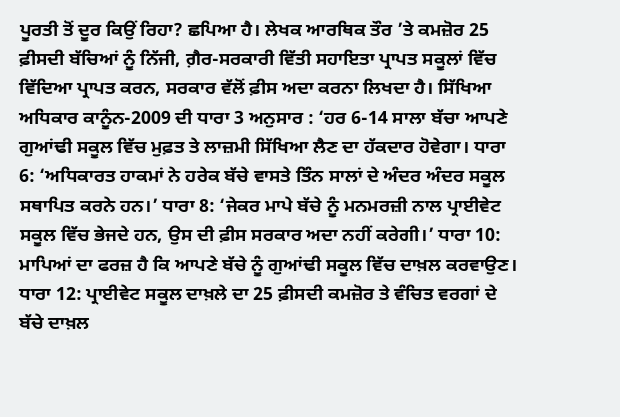ਪੂਰਤੀ ਤੋਂ ਦੂਰ ਕਿਉਂ ਰਿਹਾ? ਛਪਿਆ ਹੈ। ਲੇਖਕ ਆਰਥਿਕ ਤੌਰ ’ਤੇ ਕਮਜ਼ੋਰ 25 ਫ਼ੀਸਦੀ ਬੱਚਿਆਂ ਨੂੰ ਨਿੱਜੀ, ਗ਼ੈਰ-ਸਰਕਾਰੀ ਵਿੱਤੀ ਸਹਾਇਤਾ ਪ੍ਰਾਪਤ ਸਕੂਲਾਂ ਵਿੱਚ ਵਿੱਦਿਆ ਪ੍ਰਾਪਤ ਕਰਨ, ਸਰਕਾਰ ਵੱਲੋਂ ਫ਼ੀਸ ਅਦਾ ਕਰਨਾ ਲਿਖਦਾ ਹੈ। ਸਿੱਖਿਆ ਅਧਿਕਾਰ ਕਾਨੂੰਨ-2009 ਦੀ ਧਾਰਾ 3 ਅਨੁਸਾਰ : ‘ਹਰ 6-14 ਸਾਲਾ ਬੱਚਾ ਆਪਣੇ ਗੁਆਂਢੀ ਸਕੂਲ ਵਿੱਚ ਮੁਫ਼ਤ ਤੇ ਲਾਜ਼ਮੀ ਸਿੱਖਿਆ ਲੈਣ ਦਾ ਹੱਕਦਾਰ ਹੋਵੇਗਾ। ਧਾਰਾ 6: ‘ਅਧਿਕਾਰਤ ਹਾਕਮਾਂ ਨੇ ਹਰੇਕ ਬੱਚੇ ਵਾਸਤੇ ਤਿੰਨ ਸਾਲਾਂ ਦੇ ਅੰਦਰ ਅੰਦਰ ਸਕੂਲ ਸਥਾਪਿਤ ਕਰਨੇ ਹਨ।’ ਧਾਰਾ 8: ‘ਜੇਕਰ ਮਾਪੇ ਬੱਚੇ ਨੂੰ ਮਨਮਰਜ਼ੀ ਨਾਲ ਪ੍ਰਾਈਵੇਟ ਸਕੂਲ ਵਿੱਚ ਭੇਜਦੇ ਹਨ, ਉਸ ਦੀ ਫ਼ੀਸ ਸਰਕਾਰ ਅਦਾ ਨਹੀਂ ਕਰੇਗੀ।’ ਧਾਰਾ 10: ਮਾਪਿਆਂ ਦਾ ਫਰਜ਼ ਹੈ ਕਿ ਆਪਣੇ ਬੱਚੇ ਨੂੰ ਗੁਆਂਢੀ ਸਕੂਲ ਵਿੱਚ ਦਾਖ਼ਲ ਕਰਵਾਉਣ। ਧਾਰਾ 12: ਪ੍ਰਾਈਵੇਟ ਸਕੂਲ ਦਾਖ਼ਲੇ ਦਾ 25 ਫ਼ੀਸਦੀ ਕਮਜ਼ੋਰ ਤੇ ਵੰਚਿਤ ਵਰਗਾਂ ਦੇ ਬੱਚੇ ਦਾਖ਼ਲ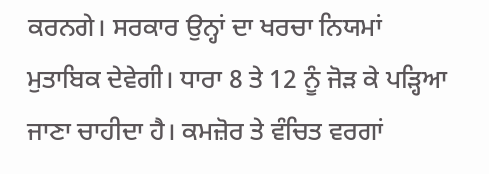ਕਰਨਗੇ। ਸਰਕਾਰ ਉਨ੍ਹਾਂ ਦਾ ਖਰਚਾ ਨਿਯਮਾਂ ਮੁਤਾਬਿਕ ਦੇਵੇਗੀ। ਧਾਰਾ 8 ਤੇ 12 ਨੂੰ ਜੋੜ ਕੇ ਪੜ੍ਹਿਆ ਜਾਣਾ ਚਾਹੀਦਾ ਹੈ। ਕਮਜ਼ੋਰ ਤੇ ਵੰਚਿਤ ਵਰਗਾਂ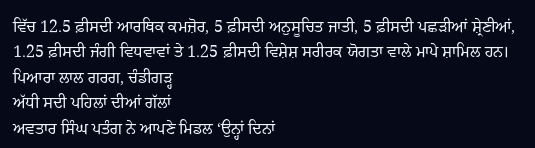ਵਿੱਚ 12.5 ਫ਼ੀਸਦੀ ਆਰਥਿਕ ਕਮਜ਼ੋਰ, 5 ਫ਼ੀਸਦੀ ਅਨੁਸੂਚਿਤ ਜਾਤੀ, 5 ਫ਼ੀਸਦੀ ਪਛੜੀਆਂ ਸ਼੍ਰੇਣੀਆਂ, 1.25 ਫ਼ੀਸਦੀ ਜੰਗੀ ਵਿਧਵਾਵਾਂ ਤੇ 1.25 ਫ਼ੀਸਦੀ ਵਿਸ਼ੇਸ਼ ਸਰੀਰਕ ਯੋਗਤਾ ਵਾਲੇ ਮਾਪੇ ਸ਼ਾਮਿਲ ਹਨ।
ਪਿਆਰਾ ਲਾਲ ਗਰਗ, ਚੰਡੀਗੜ੍ਹ
ਅੱਧੀ ਸਦੀ ਪਹਿਲਾਂ ਦੀਆਂ ਗੱਲਾਂ
ਅਵਤਾਰ ਸਿੰਘ ਪਤੰਗ ਨੇ ਆਪਣੇ ਮਿਡਲ ‘ਉਨ੍ਹਾਂ ਦਿਨਾਂ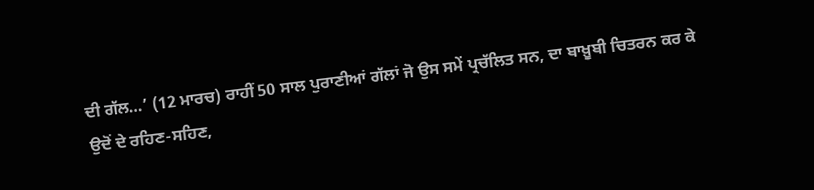ਦੀ ਗੱਲ…’ (12 ਮਾਰਚ) ਰਾਹੀਂ 50 ਸਾਲ ਪੁਰਾਣੀਆਂ ਗੱਲਾਂ ਜੋ ਉਸ ਸਮੇਂ ਪ੍ਰਚੱਲਿਤ ਸਨ, ਦਾ ਬਾਖ਼ੂਬੀ ਚਿਤਰਨ ਕਰ ਕੇ ਉਦੋਂ ਦੇ ਰਹਿਣ-ਸਹਿਣ,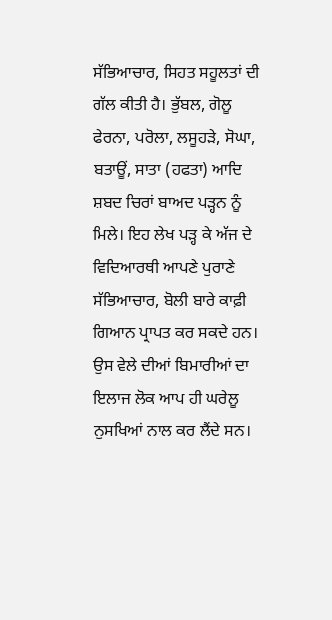ਸੱਭਿਆਚਾਰ, ਸਿਹਤ ਸਹੂਲਤਾਂ ਦੀ ਗੱਲ ਕੀਤੀ ਹੈ। ਭੁੱਬਲ, ਗੋਲੂ ਫੇਰਨਾ, ਪਰੋਲਾ, ਲਸੂਹੜੇ, ਸੋਘਾ, ਬਤਾਊਂ, ਸਾਤਾ (ਹਫਤਾ) ਆਦਿ ਸ਼ਬਦ ਚਿਰਾਂ ਬਾਅਦ ਪੜ੍ਹਨ ਨੂੰ ਮਿਲੇ। ਇਹ ਲੇਖ ਪੜ੍ਹ ਕੇ ਅੱਜ ਦੇ ਵਿਦਿਆਰਥੀ ਆਪਣੇ ਪੁਰਾਣੇ ਸੱਭਿਆਚਾਰ, ਬੋਲੀ ਬਾਰੇ ਕਾਫ਼ੀ ਗਿਆਨ ਪ੍ਰਾਪਤ ਕਰ ਸਕਦੇ ਹਨ। ਉਸ ਵੇਲੇ ਦੀਆਂ ਬਿਮਾਰੀਆਂ ਦਾ ਇਲਾਜ ਲੋਕ ਆਪ ਹੀ ਘਰੇਲੂ ਨੁਸਖਿਆਂ ਨਾਲ ਕਰ ਲੈਂਦੇ ਸਨ।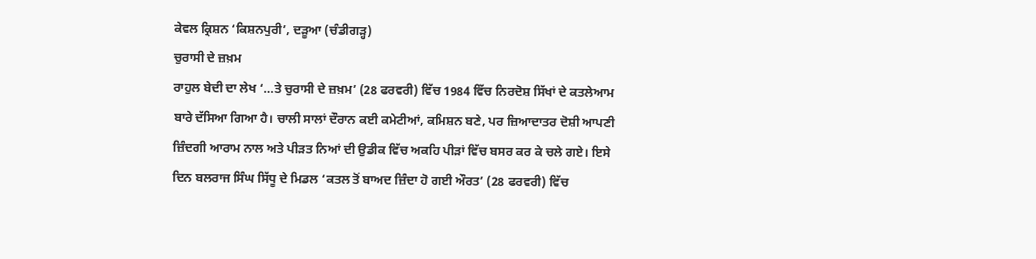ਕੇਵਲ ਕ੍ਰਿਸ਼ਨ ‘ਕਿਸ਼ਨਪੁਰੀ’, ਦੜੂਆ (ਚੰਡੀਗੜ੍ਹ)
ਚੁਰਾਸੀ ਦੇ ਜ਼ਖ਼ਮ
ਰਾਹੁਲ ਬੇਦੀ ਦਾ ਲੇਖ ‘…ਤੇ ਚੁਰਾਸੀ ਦੇ ਜ਼ਖ਼ਮ’ (28 ਫਰਵਰੀ) ਵਿੱਚ 1984 ਵਿੱਚ ਨਿਰਦੋਸ਼ ਸਿੱਖਾਂ ਦੇ ਕਤਲੇਆਮ ਬਾਰੇ ਦੱਸਿਆ ਗਿਆ ਹੈ। ਚਾਲੀ ਸਾਲਾਂ ਦੌਰਾਨ ਕਈ ਕਮੇਟੀਆਂ, ਕਮਿਸ਼ਨ ਬਣੇ, ਪਰ ਜ਼ਿਆਦਾਤਰ ਦੋਸ਼ੀ ਆਪਣੀ ਜ਼ਿੰਦਗੀ ਆਰਾਮ ਨਾਲ ਅਤੇ ਪੀੜਤ ਨਿਆਂ ਦੀ ਉਡੀਕ ਵਿੱਚ ਅਕਹਿ ਪੀੜਾਂ ਵਿੱਚ ਬਸਰ ਕਰ ਕੇ ਚਲੇ ਗਏ। ਇਸੇ ਦਿਨ ਬਲਰਾਜ ਸਿੰਘ ਸਿੱਧੂ ਦੇ ਮਿਡਲ ‘ਕਤਲ ਤੋਂ ਬਾਅਦ ਜ਼ਿੰਦਾ ਹੋ ਗਈ ਔਰਤ’ (28 ਫਰਵਰੀ) ਵਿੱਚ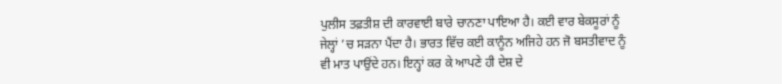ਪੁਲੀਸ ਤਫ਼ਤੀਸ਼ ਦੀ ਕਾਰਵਾਈ ਬਾਰੇ ਚਾਨਣਾ ਪਾਇਆ ਹੈ। ਕਈ ਵਾਰ ਬੇਕਸੂਰਾਂ ਨੂੰ ਜੇਲ੍ਹਾਂ ’ਚ ਸੜਨਾ ਪੈਂਦਾ ਹੈ। ਭਾਰਤ ਵਿੱਚ ਕਈ ਕਾਨੂੰਨ ਅਜਿਹੇ ਹਨ ਜੋ ਬਸਤੀਵਾਦ ਨੂੰ ਵੀ ਮਾਤ ਪਾਉਂਦੇ ਹਨ। ਇਨ੍ਹਾਂ ਕਰ ਕੇ ਆਪਣੇ ਹੀ ਦੇਸ਼ ਦੇ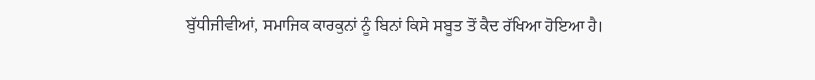ਬੁੱਧੀਜੀਵੀਆਂ, ਸਮਾਜਿਕ ਕਾਰਕੁਨਾਂ ਨੂੰ ਬਿਨਾਂ ਕਿਸੇ ਸਬੂਤ ਤੋਂ ਕੈਦ ਰੱਖਿਆ ਹੋਇਆ ਹੈ।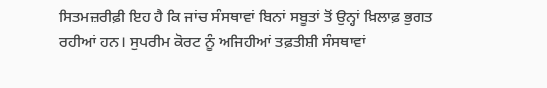ਸਿਤਮਜ਼ਰੀਫ਼ੀ ਇਹ ਹੈ ਕਿ ਜਾਂਚ ਸੰਸਥਾਵਾਂ ਬਿਨਾਂ ਸਬੂਤਾਂ ਤੋਂ ਉਨ੍ਹਾਂ ਖ਼ਿਲਾਫ਼ ਭੁਗਤ ਰਹੀਆਂ ਹਨ। ਸੁਪਰੀਮ ਕੋਰਟ ਨੂੰ ਅਜਿਹੀਆਂ ਤਫ਼ਤੀਸ਼ੀ ਸੰਸਥਾਵਾਂ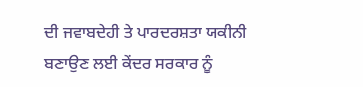ਦੀ ਜਵਾਬਦੇਹੀ ਤੇ ਪਾਰਦਰਸ਼ਤਾ ਯਕੀਨੀ ਬਣਾਉਣ ਲਈ ਕੇਂਦਰ ਸਰਕਾਰ ਨੂੰ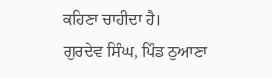ਕਹਿਣਾ ਚਾਹੀਦਾ ਹੈ।
ਗੁਰਦੇਵ ਸਿੰਘ, ਪਿੰਡ ਠੁਆਣਾ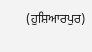(ਹੁਸ਼ਿਆਰਪੁਰ)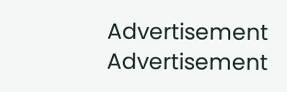Advertisement
Advertisement